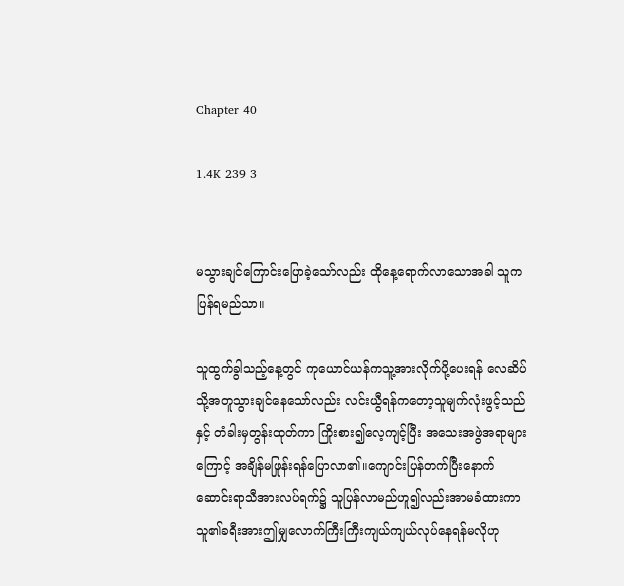Chapter 40

1.4K 239 3


မသွားချင်ကြောင်းပြောခဲ့သော်လည်း ထိုနေ့ရောက်လာသောအခါ သူကပြန်ရမည်သာ။

သူထွက်ခွါသည့်နေ့တွင် ကုယောင်ယန်ကသူ့အားလိုက်ပို့ပေးရန် လေဆိပ်သို့အတူသွားချင်နေသော်လည်း လင်းယွီရန်ကတော့သူမျက်လုံးဖွင့်သည်နှင့် တံခါးမှတွန်းထုတ်ကာ ကြိုးစား၍လေ့ကျင့်ပြီး အသေးအဖွဲအရာများကြောင့် အချိန်မဖြုန်းရန်ပြောလာ၏။ကျောင်းပြန်တက်ပြီးနောက် ဆောင်းရာသီအားလပ်ရက်၌ သူပြန်လာမည်ဟူ၍လည်းအာမခံထားကာ သူ၏ခရီးအားဤမျှလောက်ကြီးကြီးကျယ်ကျယ်လုပ်နေရန်မလိုဟု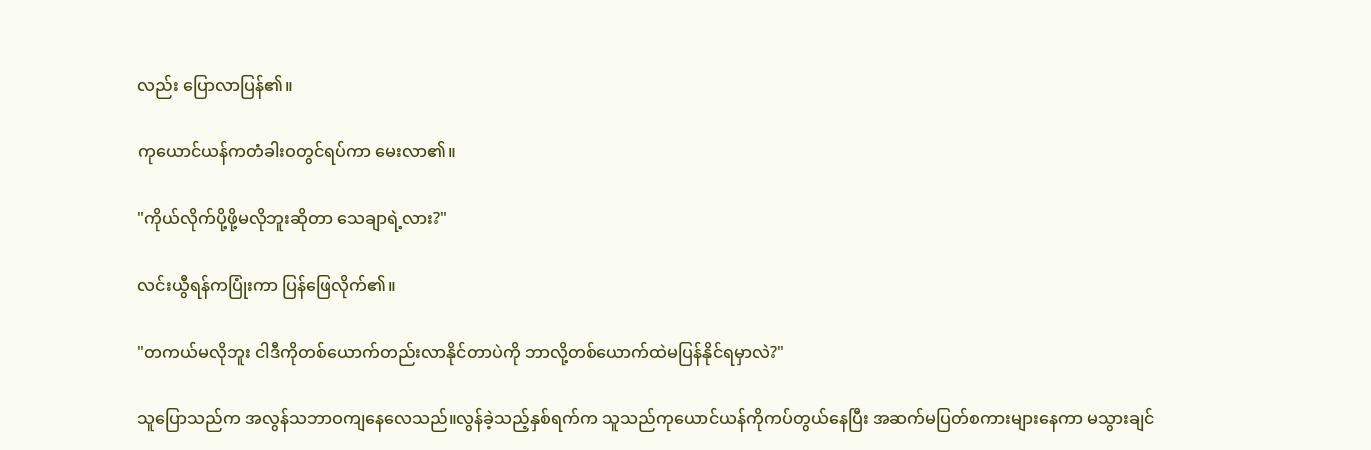လည်း ပြောလာပြန်၏။

ကုယောင်ယန်ကတံခါးဝတွင်ရပ်ကာ မေးလာ၏။

"ကိုယ်လိုက်ပို့ဖို့မလိုဘူးဆိုတာ သေချာရဲ့လား?"

လင်းယွီရန်ကပြုံးကာ ပြန်ဖြေလိုက်၏။

"တကယ်မလိုဘူး ငါဒီကိုတစ်ယောက်တည်းလာနိုင်တာပဲကို ဘာလို့တစ်ယောက်ထဲမပြန်နိုင်ရမှာလဲ?"

သူပြောသည်က အလွန်သဘာဝကျနေလေသည်။လွန်ခဲ့သည့်နှစ်ရက်က သူသည်ကုယောင်ယန်ကိုကပ်တွယ်နေပြီး အဆက်မပြတ်စကားများနေကာ မသွားချင်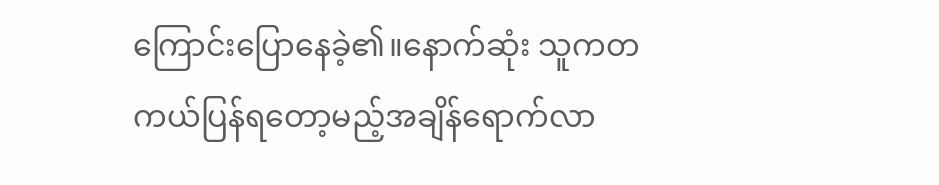ကြောင်းပြောနေခဲ့၏။နောက်ဆုံး သူကတကယ်ပြန်ရတော့မည့်အချိန်ရောက်လာ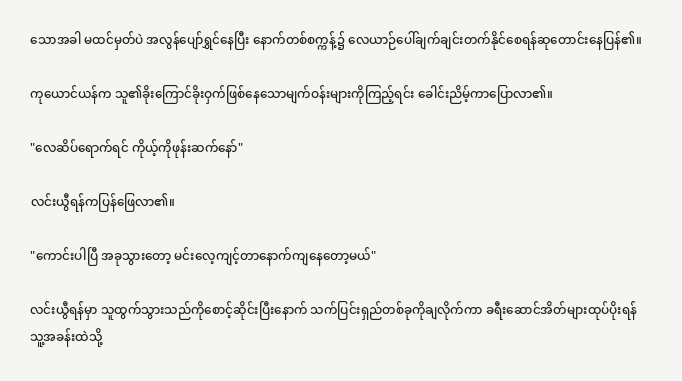သောအခါ မထင်မှတ်ပဲ အလွန်ပျော်ရွှင်နေပြီး နောက်တစ်စက္ကန့်၌ လေယာဉ်ပေါ်ချက်ချင်းတက်နိုင်စေရန်ဆုတောင်းနေပြန်၏။

ကုယောင်ယန်က သူ၏ခိုးကြောင်ခိုးဝှက်ဖြစ်နေသောမျက်ဝန်းများကိုကြည့်ရင်း ခေါင်းညိမ့်ကာပြောလာ၏။

"လေဆိပ်ရောက်ရင် ကိုယ့်ကိုဖုန်းဆက်နော်"

လင်းယွီရန်ကပြန်ဖြေလာ၏။

"ကောင်းပါပြီ အခုသွားတော့ မင်းလေ့ကျင့်တာနောက်ကျနေတော့မယ်"

လင်းယွီရန်မှာ သူထွက်သွားသည်ကိုစောင့်ဆိုင်းပြီးနောက် သက်ပြင်းရှည်တစ်ခုကိုချလိုက်ကာ ခရီးဆောင်အိတ်များထုပ်ပိုးရန် သူ့အခန်းထဲသို့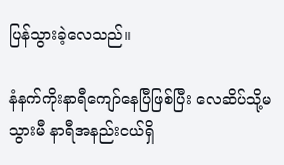ပြန်သွားခဲ့လေသည်။

နံနက်ကိုးနာရီကျော်နေပြီဖြစ်ပြီး လေဆိပ်သို့မသွားမီ နာရီအနည်းငယ်ရှိ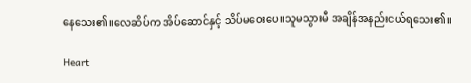နေသေး၏။လေဆိပ်က အိပ်ဆောင်နှင့် သိပ်မဝေးပေ။သူမသွားမီ အချိန်အနည်းငယ်ရသေး၏။

Heart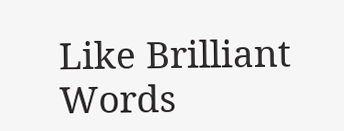Like Brilliant Words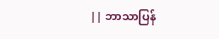|| ဘာသာပြန်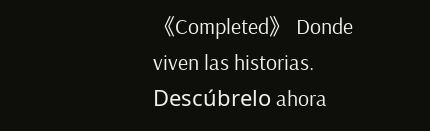《Completed》 Donde viven las historias. Descúbrelo ahora